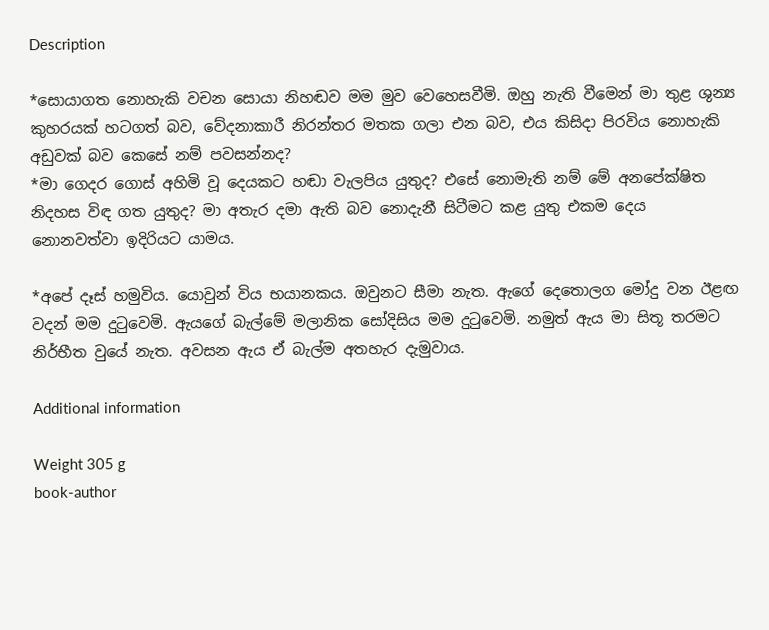Description

*සොයාගත නොහැකි වචන සොයා නිහඬව මම මුව වෙහෙසවීමි. ඔහු නැති වීමෙන් මා තුළ ශුන්‍ය කුහරයක් හටගත් බව, වේදනාකාරී නිරන්තර මතක ගලා එන බව, එය කිසිදා පිරවිය නොහැකි අඩුවක් බව කෙසේ නම් පවසන්නද?
*මා ගෙදර ගොස් අහිමි වූ දෙයකට හඬා වැලපිය යුතුද? එසේ නොමැති නම් මේ අනපේක්ෂිත නිදහස විඳ ගත යුතුද? මා අතැර දමා ඇති බව නොදැනී සිටීමට කළ යුතු එකම දෙය නොනවත්වා ඉදිරියට යාමය.

*අපේ දෑස් හමුවිය. යොවුන් විය භයානකය. ඔවුනට සීමා නැත. ඇගේ දෙතොලග මෝදු වන ඊළඟ වදන් මම දුටුවෙමි. ඇයගේ බැල්මේ මලානික සෝදිසිය මම දුටුවෙමි. නමුත් ඇය මා සිතූ තරමට නිර්භීත වුයේ නැත. අවසන ඇය ඒ බැල්ම අතහැර දැමුවාය.

Additional information

Weight 305 g
book-author